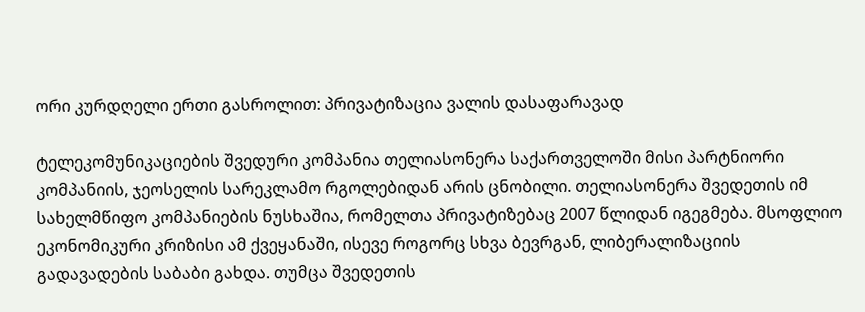ორი კურდღელი ერთი გასროლით: პრივატიზაცია ვალის დასაფარავად

ტელეკომუნიკაციების შვედური კომპანია თელიასონერა საქართველოში მისი პარტნიორი კომპანიის, ჯეოსელის სარეკლამო რგოლებიდან არის ცნობილი. თელიასონერა შვედეთის იმ სახელმწიფო კომპანიების ნუსხაშია, რომელთა პრივატიზებაც 2007 წლიდან იგეგმება. მსოფლიო ეკონომიკური კრიზისი ამ ქვეყანაში, ისევე როგორც სხვა ბევრგან, ლიბერალიზაციის გადავადების საბაბი გახდა. თუმცა შვედეთის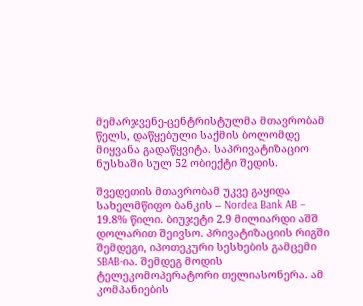მემარჯვენე-ცენტრისტულმა მთავრობამ წელს, დაწყებული საქმის ბოლომდე მიყვანა გადაწყვიტა. საპრივატიზაციო ნუსხაში სულ 52 ობიექტი შედის.

შვედეთის მთავრობამ უკვე გაყიდა სახელმწიფო ბანკის – Nordea Bank AB – 19.8% წილი. ბიუჯეტი 2.9 მილიარდი აშშ დოლარით შეივსო. პრივატიზაციის რიგში შემდეგი, იპოთეკური სესხების გამცემი SBAB-ია. შემდეგ მოდის ტელეკომოპერატორი თელიასონერა. ამ კომპანიების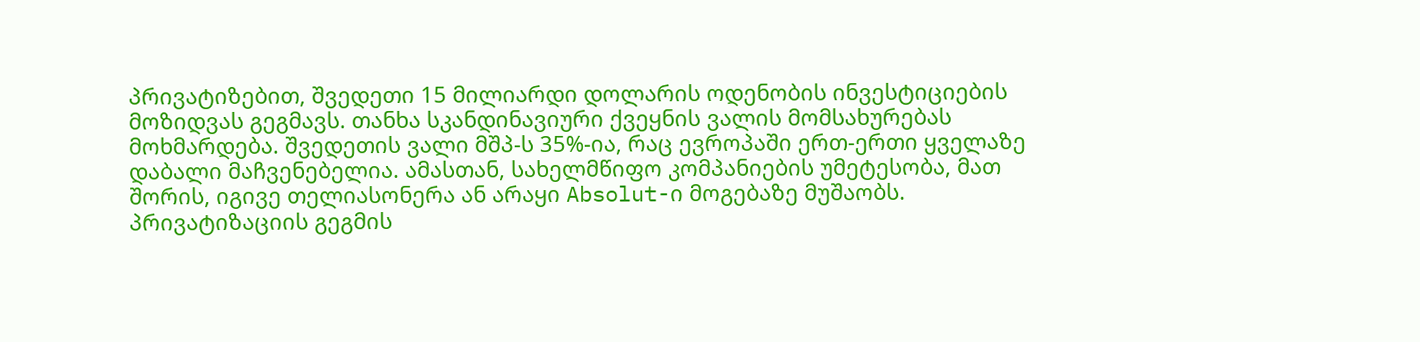პრივატიზებით, შვედეთი 15 მილიარდი დოლარის ოდენობის ინვესტიციების მოზიდვას გეგმავს. თანხა სკანდინავიური ქვეყნის ვალის მომსახურებას მოხმარდება. შვედეთის ვალი მშპ-ს 35%-ია, რაც ევროპაში ერთ-ერთი ყველაზე დაბალი მაჩვენებელია. ამასთან, სახელმწიფო კომპანიების უმეტესობა, მათ შორის, იგივე თელიასონერა ან არაყი Absolut-ი მოგებაზე მუშაობს. პრივატიზაციის გეგმის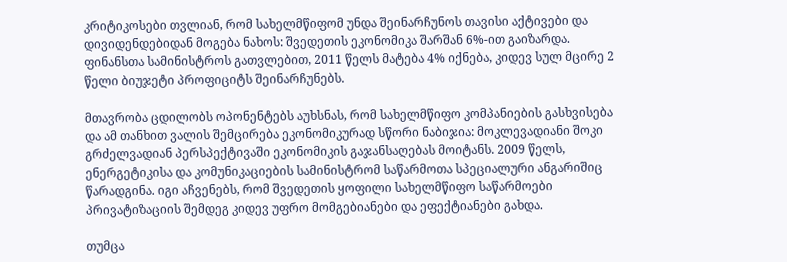კრიტიკოსები თვლიან, რომ სახელმწიფომ უნდა შეინარჩუნოს თავისი აქტივები და დივიდენდებიდან მოგება ნახოს: შვედეთის ეკონომიკა შარშან 6%-ით გაიზარდა. ფინანსთა სამინისტროს გათვლებით, 2011 წელს მატება 4% იქნება, კიდევ სულ მცირე 2 წელი ბიუჯეტი პროფიციტს შეინარჩუნებს.

მთავრობა ცდილობს ოპონენტებს აუხსნას, რომ სახელმწიფო კომპანიების გასხვისება და ამ თანხით ვალის შემცირება ეკონომიკურად სწორი ნაბიჯია: მოკლევადიანი შოკი გრძელვადიან პერსპექტივაში ეკონომიკის გაჯანსაღებას მოიტანს. 2009 წელს, ენერგეტიკისა და კომუნიკაციების სამინისტრომ საწარმოთა სპეციალური ანგარიშიც წარადგინა. იგი აჩვენებს, რომ შვედეთის ყოფილი სახელმწიფო საწარმოები პრივატიზაციის შემდეგ კიდევ უფრო მომგებიანები და ეფექტიანები გახდა.

თუმცა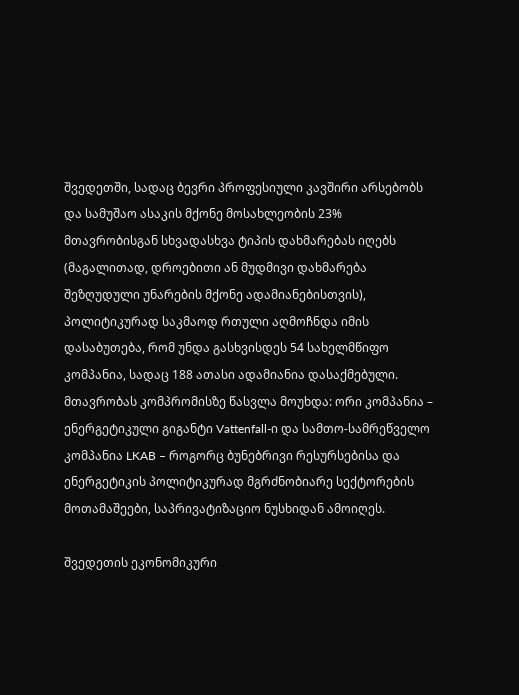შვედეთში, სადაც ბევრი პროფესიული კავშირი არსებობს და სამუშაო ასაკის მქონე მოსახლეობის 23% მთავრობისგან სხვადასხვა ტიპის დახმარებას იღებს (მაგალითად, დროებითი ან მუდმივი დახმარება შეზღუდული უნარების მქონე ადამიანებისთვის), პოლიტიკურად საკმაოდ რთული აღმოჩნდა იმის დასაბუთება, რომ უნდა გასხვისდეს 54 სახელმწიფო კომპანია, სადაც 188 ათასი ადამიანია დასაქმებული. მთავრობას კომპრომისზე წასვლა მოუხდა: ორი კომპანია – ენერგეტიკული გიგანტი Vattenfall-ი და სამთო-სამრეწველო კომპანია LKAB – როგორც ბუნებრივი რესურსებისა და ენერგეტიკის პოლიტიკურად მგრძნობიარე სექტორების მოთამაშეები, საპრივატიზაციო ნუსხიდან ამოიღეს.

შვედეთის ეკონომიკური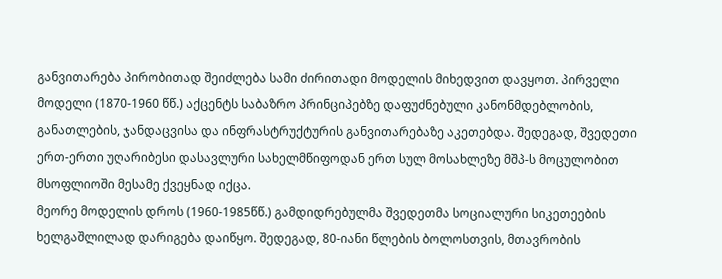განვითარება პირობითად შეიძლება სამი ძირითადი მოდელის მიხედვით დავყოთ. პირველი მოდელი (1870-1960 წწ.) აქცენტს საბაზრო პრინციპებზე დაფუძნებული კანონმდებლობის, განათლების, ჯანდაცვისა და ინფრასტრუქტურის განვითარებაზე აკეთებდა. შედეგად, შვედეთი ერთ-ერთი უღარიბესი დასავლური სახელმწიფოდან ერთ სულ მოსახლეზე მშპ-ს მოცულობით მსოფლიოში მესამე ქვეყნად იქცა.
მეორე მოდელის დროს (1960-1985წწ.) გამდიდრებულმა შვედეთმა სოციალური სიკეთეების ხელგაშლილად დარიგება დაიწყო. შედეგად, 80-იანი წლების ბოლოსთვის, მთავრობის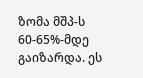ზომა მშპ-ს 60-65%-მდე გაიზარდა. ეს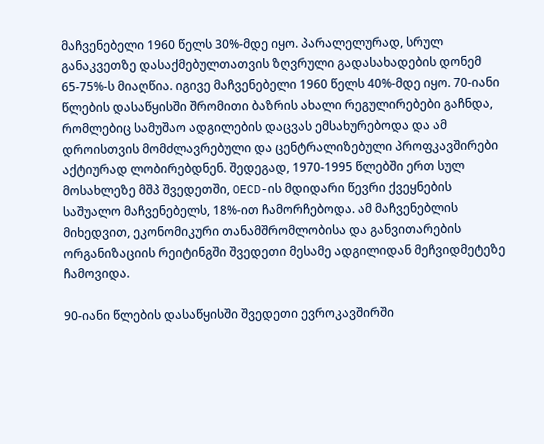მაჩვენებელი 1960 წელს 30%-მდე იყო. პარალელურად, სრულ განაკვეთზე დასაქმებულთათვის ზღვრული გადასახადების დონემ 65-75%-ს მიაღწია. იგივე მაჩვენებელი 1960 წელს 40%-მდე იყო. 70-იანი წლების დასაწყისში შრომითი ბაზრის ახალი რეგულირებები გაჩნდა, რომლებიც სამუშაო ადგილების დაცვას ემსახურებოდა და ამ დროისთვის მომძლავრებული და ცენტრალიზებული პროფკავშირები აქტიურად ლობირებდნენ. შედეგად, 1970-1995 წლებში ერთ სულ მოსახლეზე მშპ შვედეთში, OECD-ის მდიდარი წევრი ქვეყნების საშუალო მაჩვენებელს, 18%-ით ჩამორჩებოდა. ამ მაჩვენებლის მიხედვით, ეკონომიკური თანამშრომლობისა და განვითარების ორგანიზაციის რეიტინგში შვედეთი მესამე ადგილიდან მეჩვიდმეტეზე ჩამოვიდა.

90-იანი წლების დასაწყისში შვედეთი ევროკავშირში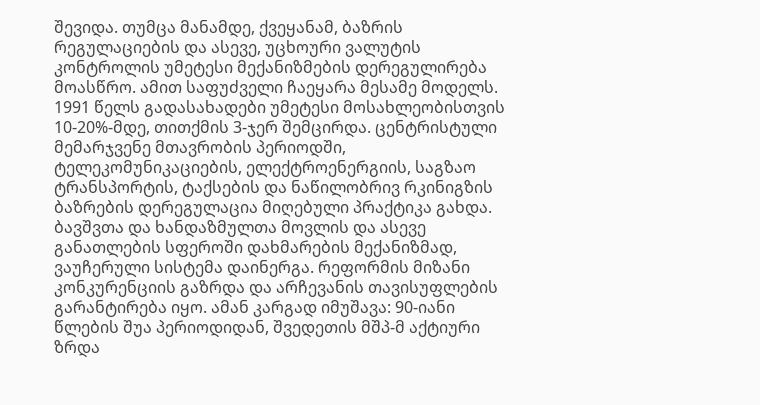შევიდა. თუმცა მანამდე, ქვეყანამ, ბაზრის რეგულაციების და ასევე, უცხოური ვალუტის კონტროლის უმეტესი მექანიზმების დერეგულირება მოასწრო. ამით საფუძველი ჩაეყარა მესამე მოდელს. 1991 წელს გადასახადები უმეტესი მოსახლეობისთვის 10-20%-მდე, თითქმის 3-ჯერ შემცირდა. ცენტრისტული მემარჯვენე მთავრობის პერიოდში, ტელეკომუნიკაციების, ელექტროენერგიის, საგზაო ტრანსპორტის, ტაქსების და ნაწილობრივ რკინიგზის ბაზრების დერეგულაცია მიღებული პრაქტიკა გახდა. ბავშვთა და ხანდაზმულთა მოვლის და ასევე განათლების სფეროში დახმარების მექანიზმად, ვაუჩერული სისტემა დაინერგა. რეფორმის მიზანი კონკურენციის გაზრდა და არჩევანის თავისუფლების გარანტირება იყო. ამან კარგად იმუშავა: 90-იანი წლების შუა პერიოდიდან, შვედეთის მშპ-მ აქტიური ზრდა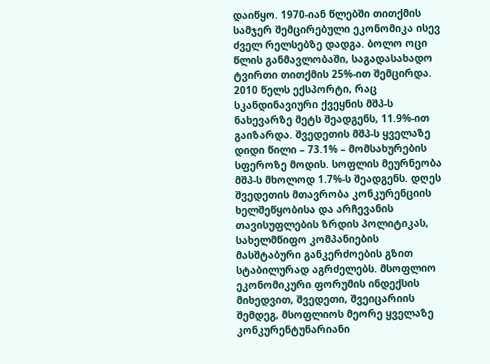დაიწყო. 1970-იან წლებში თითქმის სამჯერ შემცირებული ეკონომიკა ისევ ძველ რელსებზე დადგა. ბოლო ოცი წლის განმავლობაში, საგადასახადო ტვირთი თითქმის 25%-ით შემცირდა. 2010 წელს ექსპორტი, რაც სკანდინავიური ქვეყნის მშპ-ს ნახევარზე მეტს შეადგენს, 11.9%-ით გაიზარდა. შვედეთის მშპ-ს ყველაზე დიდი წილი – 73.1% – მომსახურების სფეროზე მოდის. სოფლის მეურნეობა მშპ-ს მხოლოდ 1.7%-ს შეადგენს. დღეს შვედეთის მთავრობა კონკურენციის ხელშეწყობისა და არჩევანის თავისუფლების ზრდის პოლიტიკას, სახელმწიფო კომპანიების მასშტაბური განკერძოების გზით სტაბილურად აგრძელებს. მსოფლიო ეკონომიკური ფორუმის ინდექსის მიხედვით, შვედეთი, შვეიცარიის შემდეგ, მსოფლიოს მეორე ყველაზე კონკურენტუნარიანი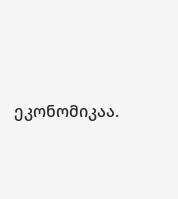ეკონომიკაა.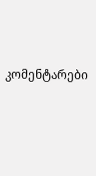კომენტარები